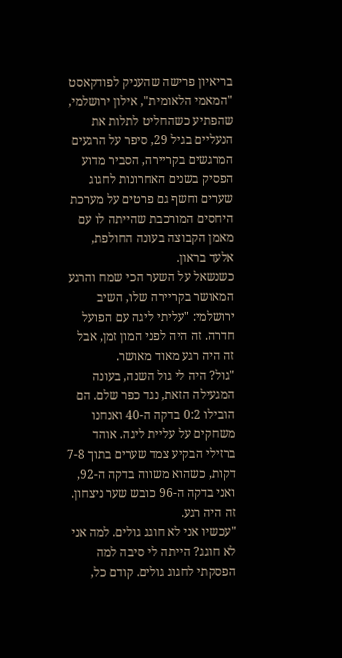בריאיון פרישה שהעניק לפודקאסט "המאמי הלאומית", אילון ירושלמי, שהפתיע כשהחליט לתלות את הנעליים בגיל 29, סיפר על הרגעים המרגשים בקריירה, הסביר מדוע הפסיק בשנים האחרונות לחגוג שערים וחשף גם פרטים על מערכת היחסים המורכבת שהייתה לו עם מאמן הקבוצה בעונה החולפת, אלעד בראון.
כשנשאל על השער הכי שמח והרגע המאושר בקריירה שלו, השיב ירושלמי: "עליתי ליגה עם הפועל חדרה. זה היה לפני המון זמן, אבל זה היה רגע מאוד מאושר.
"גול? היה לי גול השנה, בעונה המגעילה הזאת, נגד כפר שלם. הם הובילו 0:2 בדקה ה-40 ואנחנו משחקים על עליית ליגה. אוהד ברזילי הבקיע צמד שערים בתוך 7-8 דקות, כשהוא משווה בדקה ה-92, ואני בדקה ה-96 כובש שער ניצחון. זה היה רגע.
"עכשיו אני לא חוגג גולים. למה אני לא חוגג? הייתה לי סיבה למה הפסקתי לחגוג גולים. קודם כל,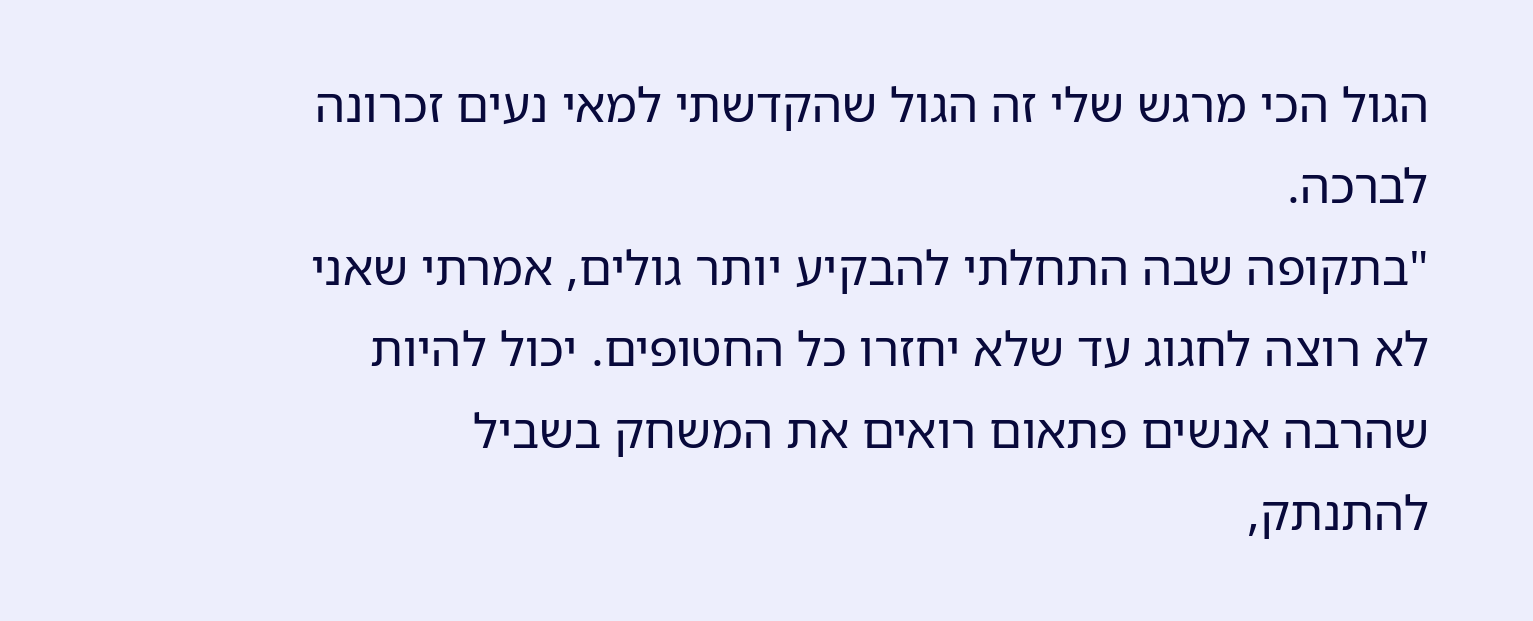הגול הכי מרגש שלי זה הגול שהקדשתי למאי נעים זכרונה לברכה.
"בתקופה שבה התחלתי להבקיע יותר גולים, אמרתי שאני לא רוצה לחגוג עד שלא יחזרו כל החטופים. יכול להיות שהרבה אנשים פתאום רואים את המשחק בשביל להתנתק,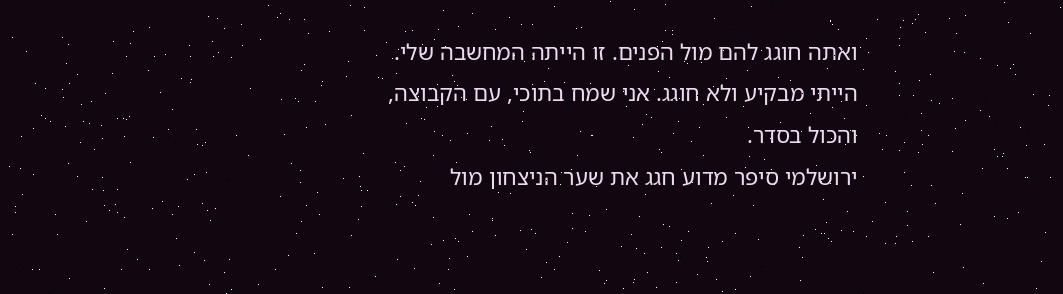ואתה חוגג להם מול הפנים. זו הייתה המחשבה שלי. הייתי מבקיע ולא חוגג. אני שמח בתוכי, עם הקבוצה, והכול בסדר.
ירושלמי סיפר מדוע חגג את שער הניצחון מול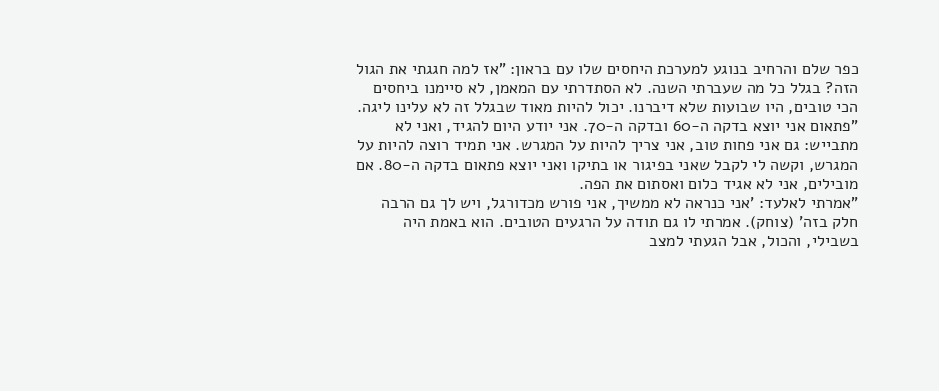כפר שלם והרחיב בנוגע למערכת היחסים שלו עם בראון: "אז למה חגגתי את הגול הזה? בגלל כל מה שעברתי השנה. לא הסתדרתי עם המאמן, לא סיימנו ביחסים הכי טובים, היו שבועות שלא דיברנו. יכול להיות מאוד שבגלל זה לא עלינו ליגה.
"פתאום אני יוצא בדקה ה-60 ובדקה ה-70. אני יודע היום להגיד, ואני לא מתבייש: גם אני פחות טוב, אני צריך להיות על המגרש. אני תמיד רוצה להיות על המגרש, וקשה לי לקבל שאני בפיגור או בתיקו ואני יוצא פתאום בדקה ה-80. אם מובילים, אני לא אגיד כלום ואסתום את הפה.
"אמרתי לאלעד: 'אני כנראה לא ממשיך, אני פורש מכדורגל, ויש לך גם הרבה חלק בזה' (צוחק). אמרתי לו גם תודה על הרגעים הטובים. הוא באמת היה בשבילי, והכול, אבל הגעתי למצב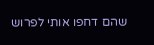שהם דחפו אותי לפרוש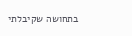בתחושה שקיבלתי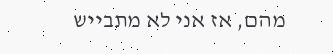מהם, אז אני לא מתבייש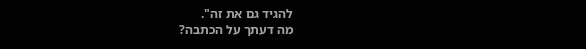להגיד גם את זה".
מה דעתך על הכתבה?